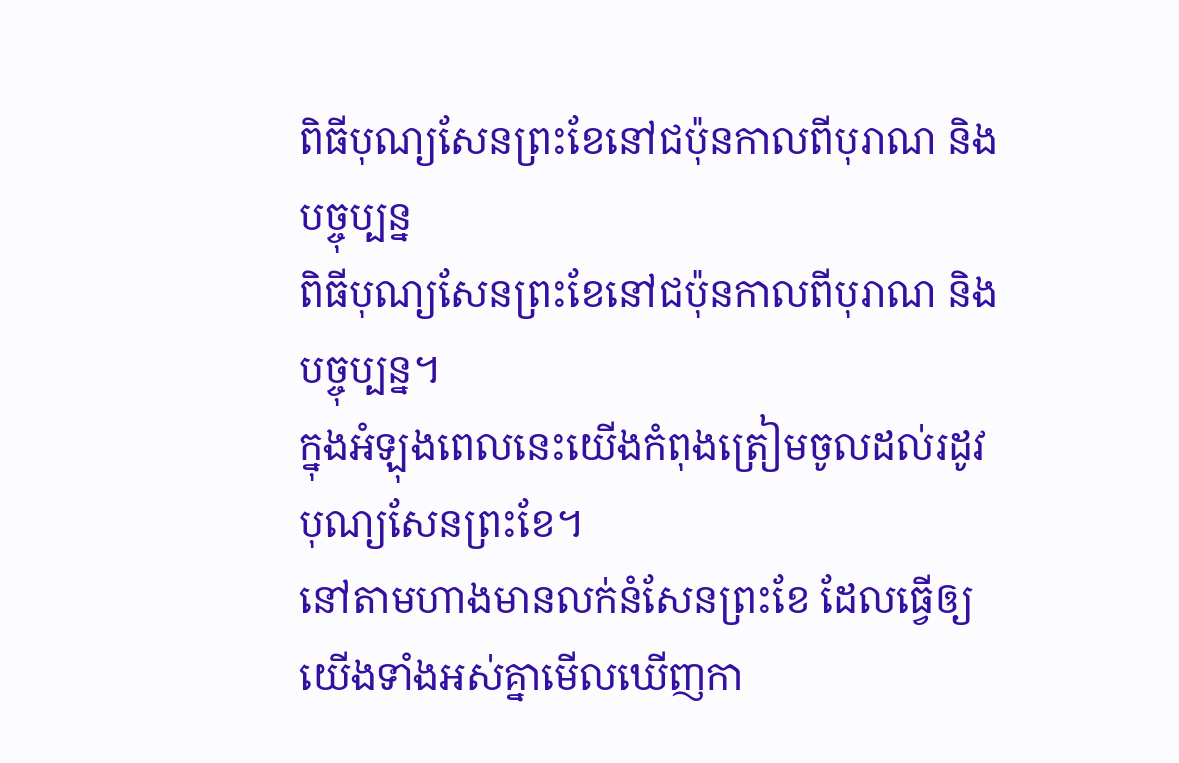ពិធីបុណ្យសែនព្រះខែនៅជប៉ុនកាលពីបុរាណ និងបច្ចុប្បន្ន
ពិធីបុណ្យសែនព្រះខែនៅជប៉ុនកាលពីបុរាណ និងបច្ចុប្បន្ន។
ក្នុងអំឡុងពេលនេះយើងកំពុងត្រៀមចូលដល់រដូវបុណ្យសែនព្រះខែ។
នៅតាមហាងមានលក់នំសែនព្រះខែ ដែលធ្វើឲ្យយើងទាំងអស់គ្នាមើលឃើញកា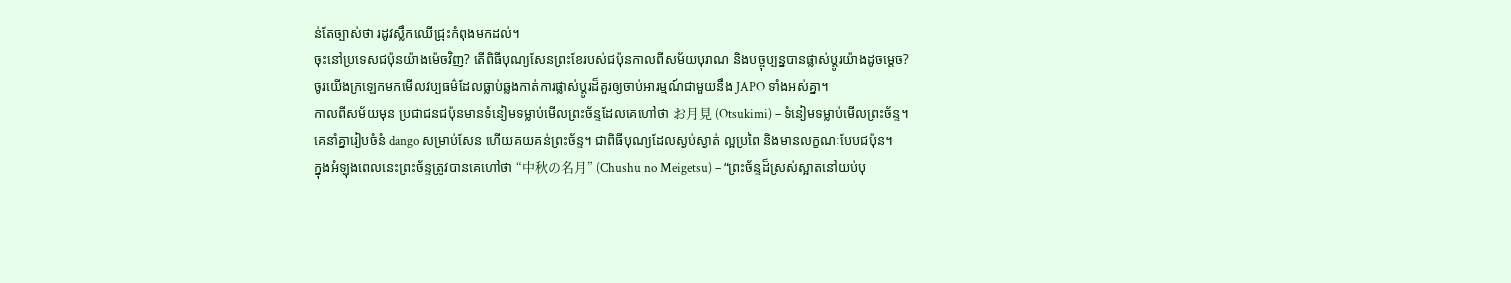ន់តែច្បាស់ថា រដូវស្លឹកឈើជ្រុះកំពុងមកដល់។
ចុះនៅប្រទេសជប៉ុនយ៉ាងម៉េចវិញ? តើពិធីបុណ្យសែនព្រះខែរបស់ជប៉ុនកាលពីសម័យបុរាណ និងបច្ចុប្បន្នបានផ្លាស់ប្តូរយ៉ាងដូចម្តេច?
ចូរយើងក្រឡេកមកមើលវប្បធម៌ដែលធ្លាប់ឆ្លងកាត់ការផ្លាស់ប្តូរដ៏គួរឲ្យចាប់អារម្មណ៍ជាមួយនឹង JAPO ទាំងអស់គ្នា។
កាលពីសម័យមុន ប្រជាជនជប៉ុនមានទំនៀមទម្លាប់មើលព្រះច័ន្ទដែលគេហៅថា お月見 (Otsukimi) – ទំនៀមទម្លាប់មើលព្រះច័ន្ទ។
គេនាំគ្នារៀបចំនំ dango សម្រាប់សែន ហើយគយគន់ព្រះច័ន្ទ។ ជាពិធីបុណ្យដែលស្ងប់ស្ងាត់ ល្អប្រពៃ និងមានលក្ខណៈបែបជប៉ុន។
ក្នុងអំឡុងពេលនេះព្រះច័ន្ទត្រូវបានគេហៅថា “中秋の名月” (Chushu no Meigetsu) – “ព្រះច័ន្ទដ៏ស្រស់ស្អាតនៅយប់បុ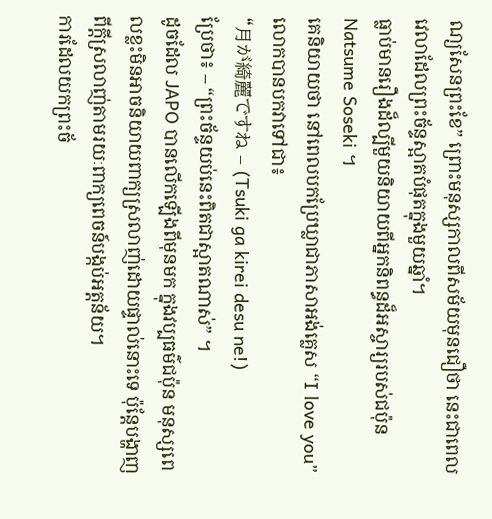ណ្យសែនព្រះខែ” ព្រោះមនុស្សកាលពីសម័យមុនជឿថា នេះជាពេលវេលាដែលព្រះច័ន្ទស្អាតបំផុតក្នុងមួយឆ្នាំ។
ធ្លាប់មានរឿងដ៏ល្បីមួយនិយាយពីអ្នកនិពន្ធដ៏អស្ចារ្យរបស់ជប៉ុន Natsume Soseki ។
គេនិយាយថា នៅពេលបកប្រែឃ្លាជាភាសាអង់គ្លេស “I love you” លោកបានបកវាទៅជា៖
“月が綺麗ですね – (Tsuki ga kirei desu ne!)
ប្រែថា៖ – “ព្រះច័ន្ទយប់នេះពិតជាស្អាតណាស់” ។
ដូចដែល JAPO បានលើកឡើងពីមុនមក ក្នុងវប្បធម៌ជប៉ុន មនុស្សពេលខ្លះមិនអាចនិយាយពាក្យស្រលាញ់ដោយផ្ទាល់នោះទេ ប៉ុន្តែបង្ហាញពីក្តីស្រលាញ់តាមរយៈពាក្យពេចន៍បង្កប់អត្តន័យ។
ការដែលយកព្រះច័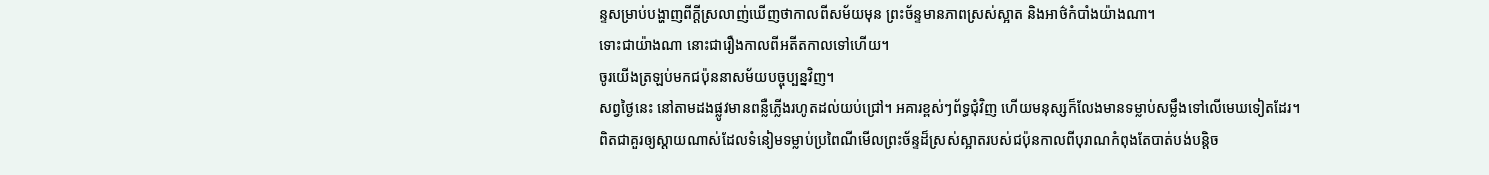ន្ទសម្រាប់បង្ហាញពីក្តីស្រលាញ់ឃើញថាកាលពីសម័យមុន ព្រះច័ន្ទមានភាពស្រស់ស្អាត និងអាថ៌កំបាំងយ៉ាងណា។
ទោះជាយ៉ាងណា នោះជារឿងកាលពីអតីតកាលទៅហើយ។
ចូរយើងត្រឡប់មកជប៉ុននាសម័យបច្ចុប្បន្នវិញ។
សព្វថ្ងៃនេះ នៅតាមដងផ្លូវមានពន្លឺភ្លើងរហូតដល់យប់ជ្រៅ។ អគារខ្ពស់ៗព័ទ្ធជុំវិញ ហើយមនុស្សក៏លែងមានទម្លាប់សម្លឹងទៅលើមេឃទៀតដែរ។
ពិតជាគួរឲ្យស្តាយណាស់ដែលទំនៀមទម្លាប់ប្រពៃណីមើលព្រះច័ន្ទដ៏ស្រស់ស្អាតរបស់ជប៉ុនកាលពីបុរាណកំពុងតែបាត់បង់បន្តិច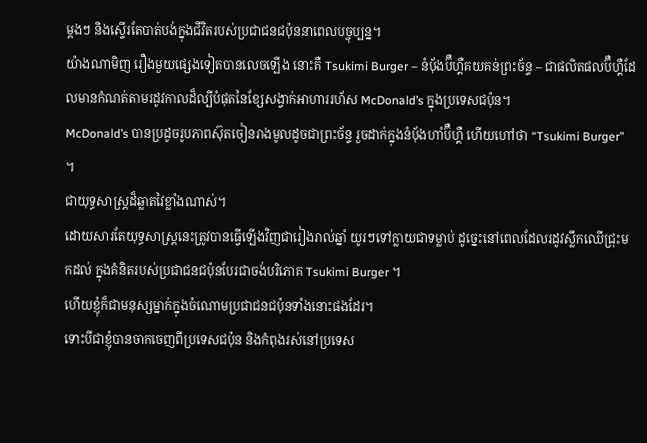ម្តងៗ និងស្ទើរតែបាត់បង់ក្នុងជីវិតរបស់ប្រជាជនជប៉ុននាពេលបច្ចុប្បន្ន។
យ៉ាងណាមិញ រឿងមួយផ្សេងទៀតបានលេចឡើង នោះគឺ Tsukimi Burger – នំប៉័ងប៊ឺហ្គឺគយគន់ព្រះច័ន្ទ – ជាផលិតផលប៊ឺហ្គឺដែលមានកំណត់តាមរដូវកាលដ៏ល្បីបំផុតនៃខ្សែសង្វាក់អាហាររហ័ស McDonald’s ក្នុងប្រទេសជប៉ុន។
McDonald’s បានប្រដូចរូបភាពស៊ុតចៀនរាងមូលដូចជាព្រះច័ន្ទ រួចដាក់ក្នុងនំប៉័ងហាំប៊ឺហ្គឺ ហើយហៅថា “Tsukimi Burger” ។
ជាយុទ្ធសាស្ត្រដ៏ឆ្លាតវៃខ្លាំងណាស់។
ដោយសារតែយុទ្ធសាស្ត្រនេះត្រូវបានធ្វើឡើងវិញជារៀងរាល់ឆ្នាំ យូរៗទៅក្លាយជាទម្លាប់ ដូច្នេះនៅពេលដែលរដូវស្លឹកឈើជ្រុះមកដល់ ក្នុងគំនិតរបស់ប្រជាជនជប៉ុនបែរជាចង់បរិភោគ Tsukimi Burger ។
ហើយខ្ញុំក៏ជាមនុស្សម្នាក់ក្នុងចំណោមប្រជាជនជប៉ុនទាំងនោះផងដែរ។
ទោះបីជាខ្ញុំបានចាកចេញពីប្រទេសជប៉ុន និងកំពុងរស់នៅប្រទេស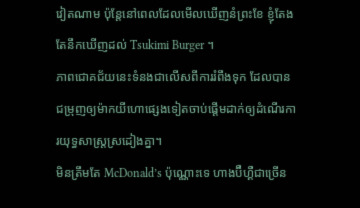វៀតណាម ប៉ុន្តែនៅពេលដែលមើលឃើញនំព្រះខែ ខ្ញុំតែងតែនឹកឃើញដល់ Tsukimi Burger ។
ភាពជោគជ័យនេះទំនងជាលើសពីការរំពឹងទុក ដែលបានជម្រុញឲ្យម៉ាកយីហោផ្សេងទៀតចាប់ផ្តើមដាក់ឲ្យដំណើរការយុទ្ធសាស្រ្តស្រដៀងគ្នា។
មិនត្រឹមតែ McDonald’s ប៉ុណ្ណោះទេ ហាងប៊ឺហ្គឺជាច្រើន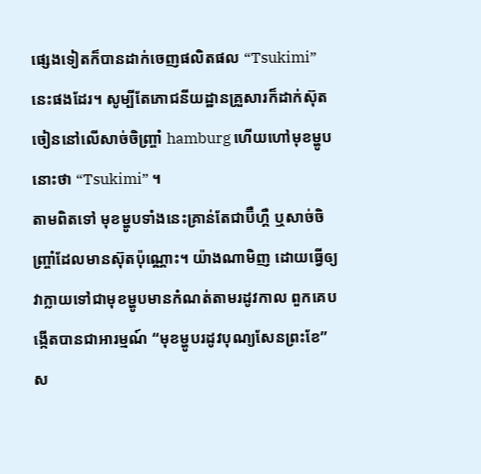ផ្សេងទៀតក៏បានដាក់ចេញផលិតផល “Tsukimi” នេះផងដែរ។ សូម្បីតែភោជនីយដ្ឋានគ្រួសារក៏ដាក់ស៊ុតចៀននៅលើសាច់ចិញ្ច្រាំ hamburg ហើយហៅមុខម្ហូបនោះថា “Tsukimi” ។
តាមពិតទៅ មុខម្ហូបទាំងនេះគ្រាន់តែជាប៊ឺហ្គឺ ឬសាច់ចិញ្ច្រាំដែលមានស៊ុតប៉ុណ្ណោះ។ យ៉ាងណាមិញ ដោយធ្វើឲ្យវាក្លាយទៅជាមុខម្ហូបមានកំណត់តាមរដូវកាល ពួកគេបង្កើតបានជាអារម្មណ៍ “មុខម្ហូបរដូវបុណ្យសែនព្រះខែ” ស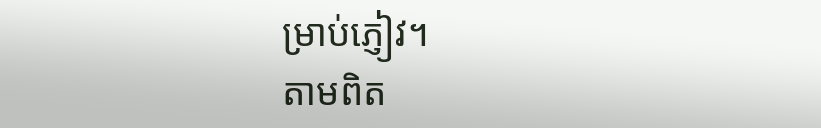ម្រាប់ភ្ញៀវ។
តាមពិត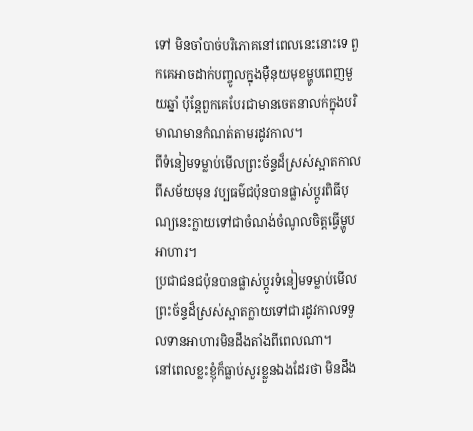ទៅ មិនចាំបាច់បរិភោគនៅពេលនេះនោះទេ ពួកគេអាចដាក់បញ្ចូលក្នុងម៉ឺនុយមុខម្ហូបពេញមួយឆ្នាំ ប៉ុន្តែពួកគេបែរជាមានចេតនាលក់ក្នុងបរិមាណមានកំណត់តាមរដូវកាល។
ពីទំនៀមទម្លាប់មើលព្រះច័ន្ទដ៏ស្រស់ស្អាតកាលពីសម័យមុន វប្បធម៌ជប៉ុនបានផ្លាស់ប្តូរពិធីបុណ្យនេះក្លាយទៅជាចំណង់ចំណូលចិត្តធ្វើម្ហូបអាហារ។
ប្រជាជនជប៉ុនបានផ្លាស់ប្តូរទំនៀមទម្លាប់មើលព្រះច័ន្ទដ៏ស្រស់ស្អាតក្លាយទៅជារដូវកាលទទួលទានអាហារមិនដឹងតាំងពីពេលណា។
នៅពេលខ្លះខ្ញុំក៏ធ្លាប់សួរខ្លួនឯងដែរថា មិនដឹង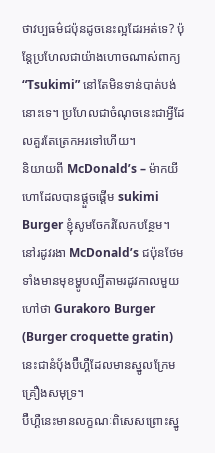ថាវប្បធម៌ជប៉ុនដូចនេះល្អដែរអត់ទេ? ប៉ុន្តែប្រហែលជាយ៉ាងហោចណាស់ពាក្យ “Tsukimi” នៅតែមិនទាន់បាត់បង់នោះទេ។ ប្រហែលជាចំណុចនេះជាអ្វីដែលគួរតែត្រេកអរទៅហើយ។
និយាយពី McDonald’s – ម៉ាកយីហោដែលបានផ្តួចផ្តើម sukimi Burger ខ្ញុំសូមចែករំលែកបន្ថែម។
នៅរដូវរងា McDonald’s ជប៉ុនថែមទាំងមានមុខម្ហូបល្បីតាមរដូវកាលមួយហៅថា Gurakoro Burger (Burger croquette gratin) នេះជានំប៉័ងប៊ឺហ្គឺដែលមានស្នូលក្រែមគ្រឿងសមុទ្រ។
ប៊ឺហ្គឺនេះមានលក្ខណៈពិសេសព្រោះស្នូ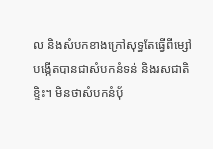ល និងសំបកខាងក្រៅសុទ្ធតែធ្វើពីម្សៅ បង្កើតបានជាសំបកនំទន់ និងរសជាតិខ្ទិះ។ មិនថាសំបកនំប៉័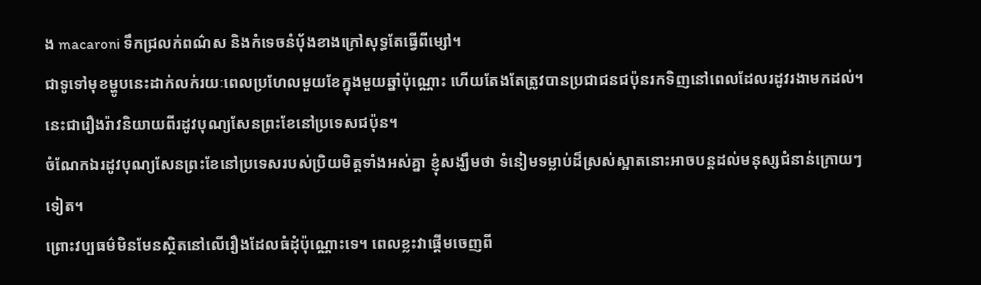ង macaroni ទឹកជ្រលក់ពណ៌ស និងកំទេចនំប៉័ងខាងក្រៅសុទ្ធតែធ្វើពីម្សៅ។
ជាទូទៅមុខម្ហូបនេះដាក់លក់រយៈពេលប្រហែលមួយខែក្នុងមួយឆ្នាំប៉ុណ្ណោះ ហើយតែងតែត្រូវបានប្រជាជនជប៉ុនរកទិញនៅពេលដែលរដូវរងាមកដល់។
នេះជារឿងរ៉ាវនិយាយពីរដូវបុណ្យសែនព្រះខែនៅប្រទេសជប៉ុន។
ចំណែកឯរដូវបុណ្យសែនព្រះខែនៅប្រទេសរបស់ប្រិយមិត្តទាំងអស់គ្នា ខ្ញុំសង្ឃឹមថា ទំនៀមទម្លាប់ដ៏ស្រស់ស្អាតនោះអាចបន្តដល់មនុស្សជំនាន់ក្រោយៗទៀត។
ព្រោះវប្បធម៌មិនមែនស្ថិតនៅលើរឿងដែលធំដុំប៉ុណ្ណោះទេ។ ពេលខ្លះវាផ្តើមចេញពី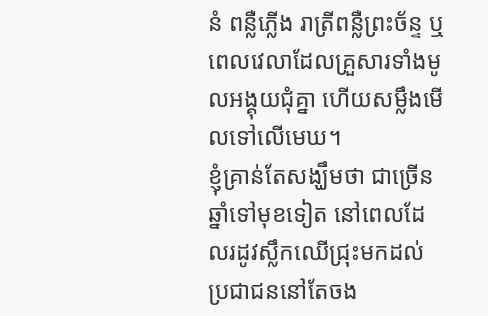នំ ពន្លឺភ្លើង រាត្រីពន្លឺព្រះច័ន្ទ ឬពេលវេលាដែលគ្រួសារទាំងមូលអង្គុយជុំគ្នា ហើយសម្លឹងមើលទៅលើមេឃ។
ខ្ញុំគ្រាន់តែសង្ឃឹមថា ជាច្រើនឆ្នាំទៅមុខទៀត នៅពេលដែលរដូវស្លឹកឈើជ្រុះមកដល់ ប្រជាជននៅតែចង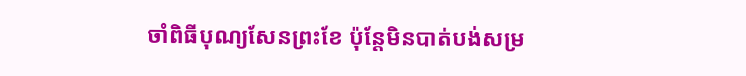ចាំពិធីបុណ្យសែនព្រះខែ ប៉ុន្តែមិនបាត់បង់សម្រ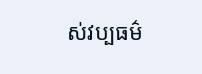ស់វប្បធម៌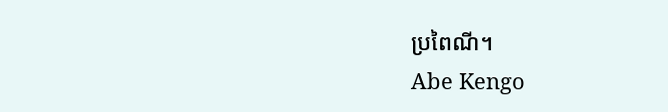ប្រពៃណី។
Abe Kengo